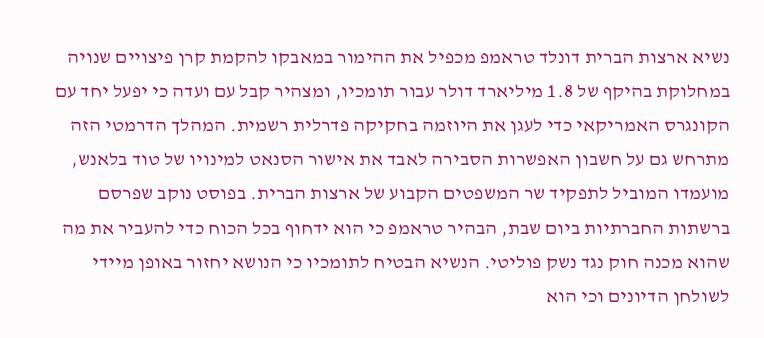נשיא ארצות הברית דונלד טראמפ מכפיל את ההימור במאבקו להקמת קרן פיצויים שנויה במחלוקת בהיקף של 1.8 מיליארד דולר עבור תומכיו, ומצהיר קבל עם ועדה כי יפעל יחד עם הקונגרס האמריקאי כדי לעגן את היוזמה בחקיקה פדרלית רשמית. המהלך הדרמטי הזה מתרחש גם על חשבון האפשרות הסבירה לאבד את אישור הסנאט למינויו של טוד בלאנש, מועמדו המוביל לתפקיד שר המשפטים הקבוע של ארצות הברית. בפוסט נוקב שפרסם ברשתות החברתיות ביום שבת, הבהיר טראמפ כי הוא ידחוף בכל הכוח כדי להעביר את מה שהוא מכנה חוק נגד נשק פוליטי. הנשיא הבטיח לתומכיו כי הנושא יחזור באופן מיידי לשולחן הדיונים וכי הוא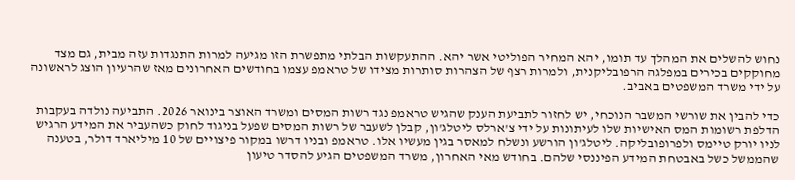נחוש להשלים את המהלך עד תומו, יהא המחיר הפוליטי אשר יהא. ההתעקשות הבלתי מתפשרת הזו מגיעה למרות התנגדות עזה מבית, גם מצד מחוקקים בכירים במפלגה הרפובליקנית, ולמרות רצף של הצהרות סותרות מצידו של טראמפ עצמו בחודשים האחרונים מאז שהרעיון הוצג לראשונה על ידי משרד המשפטים באביב.

כדי להבין את שורשי המשבר הנוכחי, יש לחזור לתביעת הענק שהגיש טראמפ נגד רשות המסים ומשרד האוצר בינואר 2026. התביעה נולדה בעקבות הדלפת רשומות המס האישיות שלו לעיתונות על ידי צ'ארלס ליטלג'ון, קבלן לשעבר של רשות המסים שפעל בניגוד לחוק כשהעביר את המידע הרגיש לניו יורק טיימס ולפרופובליקה. ליטלג'ון הורשע ונשלח למאסר בגין מעשיו אלו. טראמפ ובניו דרשו במקור פיצויים של 10 מיליארד דולר, בטענה שהממשל כשל באבטחת המידע הפיננסי שלהם. בחודש מאי האחרון, משרד המשפטים הגיע להסדר טיעון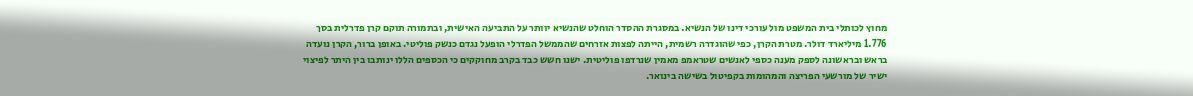מחוץ לכותלי בית המשפט מול עורכי דינו של הנשיא. במסגרת ההסדר הוחלט שהנשיא יוותר על התביעה האישית, ובתמורה תוקם קרן פדרלית בסך 1.776 מיליארד דולר. מטרת הקרן, כפי שהוגדרה רשמית, הייתה לפצות אזרחים שהממשל הפדרלי הופעל נגדם כנשק פוליטי. באופן ברור, הקרן נועדה בראש ובראשונה לספק מענה כספי לאנשים שטראמפ מאמין שנרדפו פוליטית. ישנו חשש כבד בקרב מחוקקים כי הכספים הללו ינותבו בין היתר לפיצוי ישיר של מורשעי הפריצה והמהומות בקפיטול בשישה בינואר.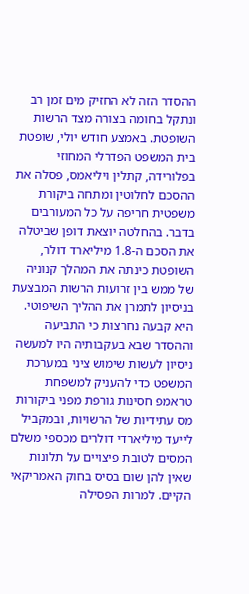ההסדר הזה לא החזיק מים זמן רב ונתקל בחומה בצורה מצד הרשות השופטת. באמצע חודש יולי, שופטת בית המשפט הפדרלי המחוזי בפלורידה, קתלין ויליאמס, פסלה את ההסכם לחלוטין ומתחה ביקורת משפטית חריפה על כל המעורבים בדבר. בהחלטה יוצאת דופן שביטלה את הסכם ה-1.8 מיליארד דולר, השופטת כינתה את המהלך קנוניה של ממש בין זרועות הרשות המבצעת בניסיון לתמרן את ההליך השיפוטי. היא קבעה נחרצות כי התביעה וההסדר שבא בעקבותיה היו למעשה ניסיון לעשות שימוש ציני במערכת המשפט כדי להעניק למשפחת טראמפ חסינות גורפת מפני ביקורות מס עתידיות של הרשויות, ובמקביל לייעד מיליארדי דולרים מכספי משלם המסים לטובת פיצויים על תלונות שאין להן שום בסיס בחוק האמריקאי הקיים. למרות הפסילה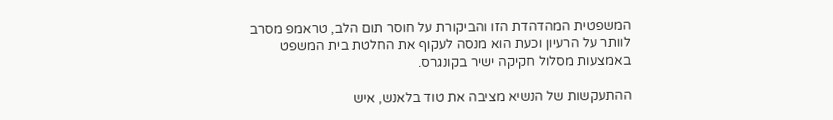המשפטית המהדהדת הזו והביקורת על חוסר תום הלב, טראמפ מסרב לוותר על הרעיון וכעת הוא מנסה לעקוף את החלטת בית המשפט באמצעות מסלול חקיקה ישיר בקונגרס.

ההתעקשות של הנשיא מציבה את טוד בלאנש, איש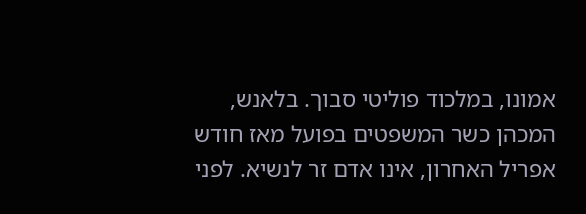אמונו, במלכוד פוליטי סבוך. בלאנש, המכהן כשר המשפטים בפועל מאז חודש אפריל האחרון, אינו אדם זר לנשיא. לפני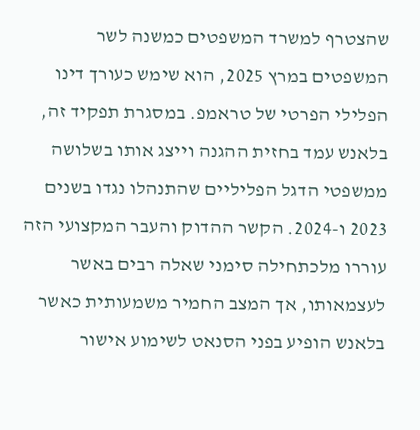שהצטרף למשרד המשפטים כמשנה לשר המשפטים במרץ 2025, הוא שימש כעורך דינו הפלילי הפרטי של טראמפ. במסגרת תפקיד זה, בלאנש עמד בחזית ההגנה וייצג אותו בשלושה ממשפטי הדגל הפליליים שהתנהלו נגדו בשנים 2023 ו-2024. הקשר ההדוק והעבר המקצועי הזה עוררו מלכתחילה סימני שאלה רבים באשר לעצמאותו, אך המצב החמיר משמעותית כאשר בלאנש הופיע בפני הסנאט לשימוע אישור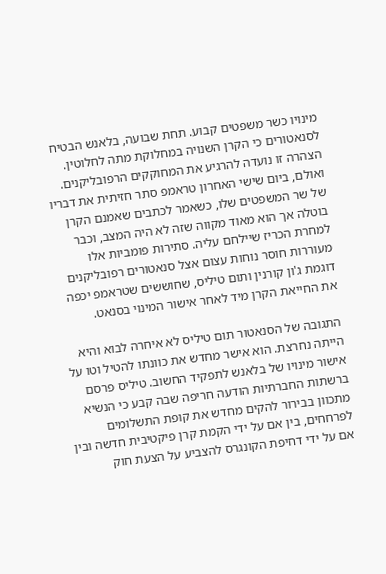מינויו כשר משפטים קבוע. תחת שבועה, בלאנש הבטיח לסנאטורים כי הקרן השנויה במחלוקת מתה לחלוטין. הצהרה זו נועדה להרגיע את המחוקקים הרפובליקנים. ואולם, ביום שישי האחרון טראמפ סתר חזיתית את דבריו של שר המשפטים שלו, כשאמר לכתבים שאמנם הקרן בוטלה אך הוא מאוד מקווה שזה לא היה המצב, וכבר למחרת הכריז שיילחם עליה. סתירות פומביות אלו מעוררות חוסר נוחות עצום אצל סנאטורים רפובליקנים דוגמת ג'ון קורנין ותום טיליס, שחוששים שטראמפ יכפה את החייאת הקרן מיד לאחר אישור המינוי בסנאט.

התגובה של הסנאטור תום טיליס לא איחרה לבוא והיא הייתה נחרצת. הוא אישר מחדש את כוונתו להטיל וטו על אישור מינויו של בלאנש לתפקיד החשוב. טיליס פרסם ברשתות החברתיות הודעה חריפה שבה קבע כי הנשיא מתכוון בבירור להקים מחדש את קופת התשלומים לפרחחים, בין אם על ידי הקמת קרן פיקטיבית חדשה ובין אם על ידי דחיפת הקונגרס להצביע על הצעת חוק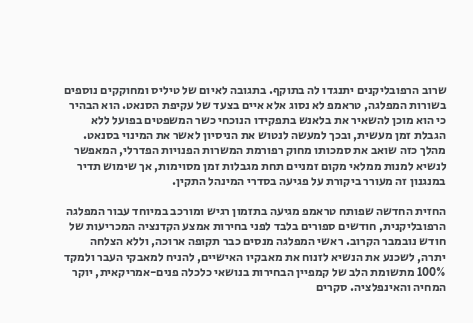שרוב הרפובליקנים יתנגדו לה בתוקף. בתגובה לאיום של טיליס ומחוקקים נוספים בשורות המפלגה, טראמפ לא נסוג אלא איים בצעד של עקיפת הסנאט. הוא הבהיר כי הוא מוכן להשאיר את בלאנש בתפקידו הנוכחי כשר המשפטים בפועל ללא הגבלת זמן מעשית, ובכך למעשה לנטוש את הניסיון לאשר את המינוי בסנאט. מהלך כזה שואב את סמכותו מחוק רפורמת המשרות הפנויות הפדרלי, המאפשר לנשיא למנות ממלאי מקום זמניים תחת מגבלות זמן מסוימות, אך שימוש תדיר במנגנון זה מעורר ביקורת על פגיעה בסדרי המינהל התקין.

החזית החדשה שפותח טראמפ מגיעה בתזמון רגיש ומורכב במיוחד עבור המפלגה הרפובליקנית, חודשים ספורים בלבד לפני בחירות אמצע הקדנציה המכריעות של חודש נובמבר הקרוב. ראשי המפלגה מנסים כבר תקופה ארוכה, וללא הצלחה יתרה, לשכנע את הנשיא לזנוח את מאבקיו האישיים, להניח למאבקי העבר ולמקד 100% מתשומת הלב של קמפיין הבחירות בנושאי כלכלה פנים-אמריקאית, יוקר המחיה והאינפלציה. סקרים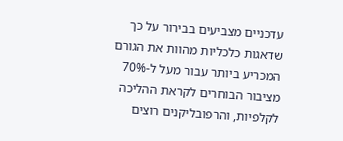עדכניים מצביעים בבירור על כך שדאגות כלכליות מהוות את הגורם המכריע ביותר עבור מעל ל-70% מציבור הבוחרים לקראת ההליכה לקלפיות, והרפובליקנים רוצים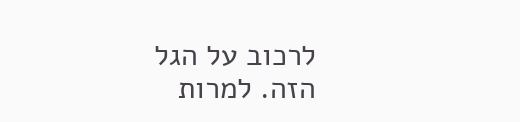לרכוב על הגל הזה. למרות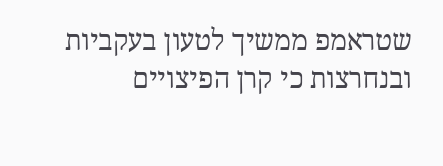שטראמפ ממשיך לטעון בעקביות ובנחרצות כי קרן הפיצויים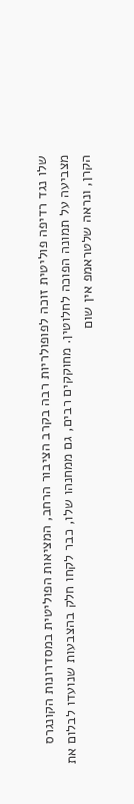שלו נגד רדיפה פוליטית זוכה לפופולריות רבה בקרב הציבור הרחב, המציאות הפוליטית במסדרונות הקונגרס מצביעה על תמונה הפוכה לחלוטין. מחוקקים רבים, גם ממחנהו שלו, כבר לקחו חלק בהצבעות שנועדו לבלום את הקרן, ונראה שלטראמפ אין שום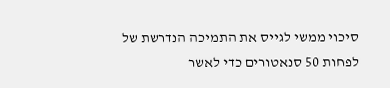סיכוי ממשי לגייס את התמיכה הנדרשת של לפחות 50 סנאטורים כדי לאשר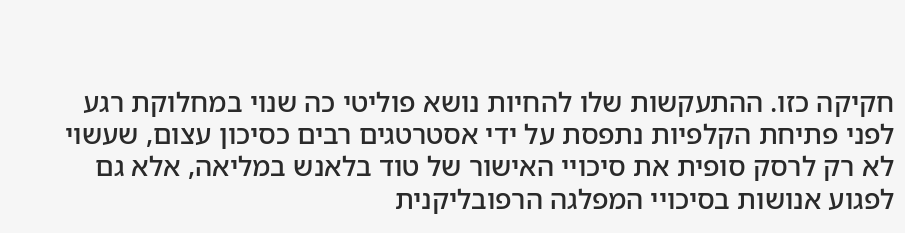חקיקה כזו. ההתעקשות שלו להחיות נושא פוליטי כה שנוי במחלוקת רגע לפני פתיחת הקלפיות נתפסת על ידי אסטרטגים רבים כסיכון עצום, שעשוי לא רק לרסק סופית את סיכויי האישור של טוד בלאנש במליאה, אלא גם לפגוע אנושות בסיכויי המפלגה הרפובליקנית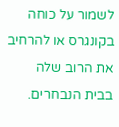לשמור על כוחה בקונגרס או להרחיב את הרוב שלה בבית הנבחרים.